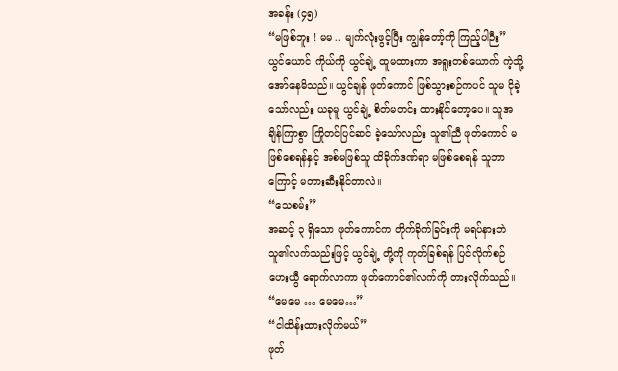အခန်း (၄၅)
“မဖြစ်ဘူး ! မမ .. မျက်လုံးဖွင့်ပြီး ကျွန်တော့်ကို ကြည့်ပါဉီး”
ယွင်ယောင် ကိုယ်ကို ယွင်ချဲ့ ထူမထားကာ အရူးတစ်ယောက် ကဲ့သို့ အော်နေမိသည်။ ယွင်ချန် ဖုတ်ကောင် ဖြစ်သွားစဉ်ကပင် သူမ ငိုခဲ့သော်လည်း ယခုမူ ယွင်ချဲ့ စိတ်မတင်း ထားနိုင်တော့ပေ။ သူအချိန်ကြာစွာ ကြိုတင်ပြင်ဆင် ခဲ့သော်လည်း သူ၏ညီ ဖုတ်ကောင် မဖြစ်စေရန်နှင့် အစ်မဖြစ်သူ ထိခိုက်ဒဏ်ရာ မဖြစ်စေရန် သူဘာကြောင့် မတားဆီးနိုင်တာလဲ။
“သေစမ်း”
အဆင့် ၃ ရှိသော ဖုတ်ကောင်က တိုက်ခိုက်ခြင်းကို မရပ်နားဘဲ သူ၏လက်သည်းဖြင့် ယွင်ချဲ့ တို့ကို ကုတ်ခြစ်ရန် ပြင်လိုက်စဉ် ဟေးယွီ ရောက်လာကာ ဖုတ်ကောင်၏လက်ကို တားလိုက်သည်။
“မေမေ … မေမေ…”
“ငါထိန်းထားလိုက်မယ်”
ဖုတ်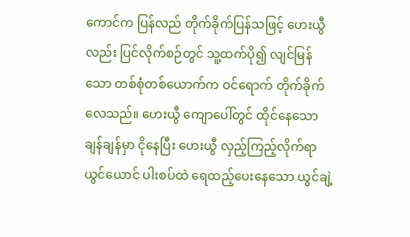ကောင်က ပြန်လည် တိုက်ခိုက်ပြန်သဖြင့် ဟေးယွီလည်း ပြင်လိုက်စဉ်တွင် သူ့ထက်ပို၍ လျင်မြန်သော တစ်စုံတစ်ယောက်က ဝင်ရောက် တိုက်ခိုက်လေသည်။ ဟေးယွီ ကျောပေါ်တွင် ထိုင်နေသော ချန်ချန်မှာ ငိုနေပြီး ဟေးယွီ လှည့်ကြည့်လိုက်ရာ ယွင်ယောင် ပါးစပ်ထဲ ရေထည့်ပေးနေသော ယွင်ချဲ့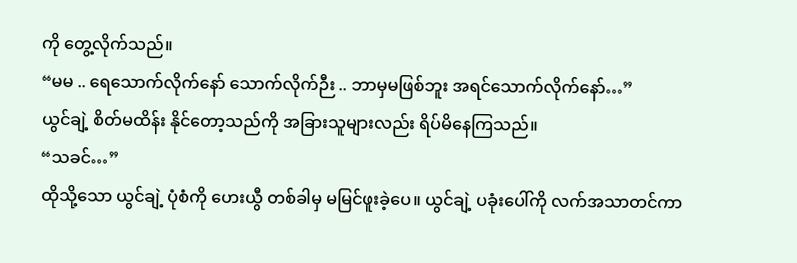ကို တွေ့လိုက်သည်။
“မမ .. ရေသောက်လိုက်နော် သောက်လိုက်ဉီး .. ဘာမှမဖြစ်ဘူး အရင်သောက်လိုက်နော်…”
ယွင်ချဲ့ စိတ်မထိန်း နိုင်တော့သည်ကို အခြားသူများလည်း ရိပ်မိနေကြသည်။
“သခင်…”
ထိုသို့သော ယွင်ချဲ့ ပုံစံကို ဟေးယွီ တစ်ခါမှ မမြင်ဖူးခဲ့ပေ။ ယွင်ချဲ့ ပခုံးပေါ်ကို လက်အသာတင်ကာ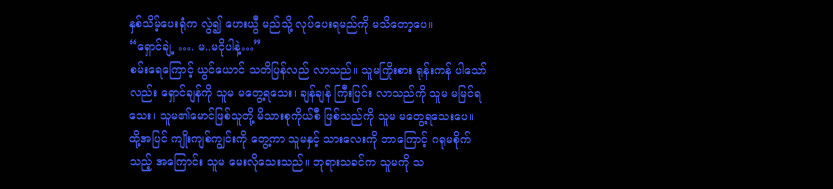နှစ်သိမ့်ပေးရုံက လွဲ၍ ဟေးယွီ မည်သို့ လုပ်ပေးရမည်ကို မသိတော့ပေ။
“ရှောင်ချဲ့ …. မ..မငိုပါနဲ့…”
စမ်းရေကြောင့် ယွင်ယောင် သတိပြန်လည် လာသည်။ သူမကြိုးစား ရုန်းကန် ပါသော်လည်း ရှောင်ချန်ကို သူမ မတွေ့ရသေး၊ ချန်ချန် ကြီးပြင်း လာသည်ကို သူမ မမြင်ရသေး၊ သူမ၏မောင်ဖြစ်သူတို့ မိသားစုကိုယ်စီ ဖြစ်သည်ကို သူမ မတွေ့ရသေးပေ။
ထို့အပြင် ကျိုးကျစ်ကျွင်းကို တွေ့ကာ သူမနှင့် သားလေးကို ဘာကြောင့် ဂရုမစိုက်သည့် အကြောင်း သူမ မေးလိုသေးသည်။ ဘုရားသခင်က သူမကို သ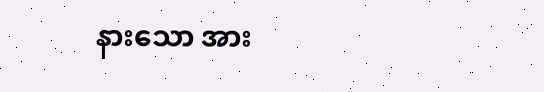နားသော အား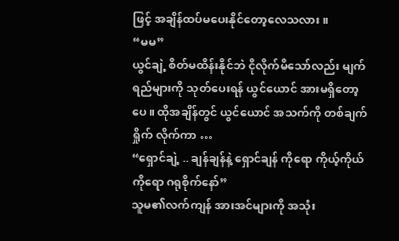ဖြင့် အချိန်ထပ်မပေးနိုင်တော့လေသလား။
“မမ”
ယွင်ချဲ့ စိတ်မထိန်းနိုင်ဘဲ ငိုလိုက်မိသော်လည်း မျက်ရည်များကို သုတ်ပေးရန် ယွင်ယောင် အားမရှိတော့ပေ။ ထိုအချိန်တွင် ယွင်ယောင် အသက်ကို တစ်ချက်ရှိုက် လိုက်ကာ …
“ရှောင်ချဲ့ .. ချန်ချန်နဲ့ ရှောင်ချန် ကိုရော ကိုယ့်ကိုယ်ကိုရော ဂရုစိုက်နော်”
သူမ၏လက်ကျန် အားအင်များကို အသုံး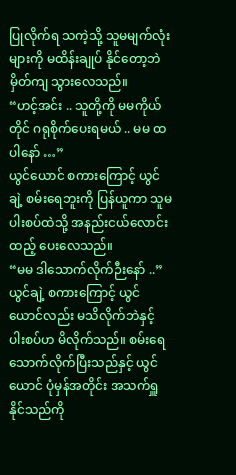ပြုလိုက်ရ သကဲ့သို့ သူမမျက်လုံးများကို မထိန်းချုပ် နိုင်တော့ဘဲ မှိတ်ကျ သွားလေသည်။
“ဟင့်အင်း .. သူတို့ကို မမကိုယ်တိုင် ဂရုစိုက်ပေးရမယ် .. မမ ထပါနော် …”
ယွင်ယောင် စကားကြောင့် ယွင်ချဲ့ စမ်းရေဘူးကို ပြန်ယူကာ သူမပါးစပ်ထဲသို့ အနည်းငယ်လောင်းထည့် ပေးလေသည်။
“မမ ဒါသောက်လိုက်ဉီးနော် ..”
ယွင်ချဲ့ စကားကြောင့် ယွင်ယောင်လည်း မသိလိုက်ဘဲနှင့် ပါးစပ်ဟ မိလိုက်သည်။ စမ်းရေသောက်လိုက်ပြီးသည်နှင့် ယွင်ယောင် ပုံမှန်အတိုင်း အသက်ရှူ နိုင်သည်ကို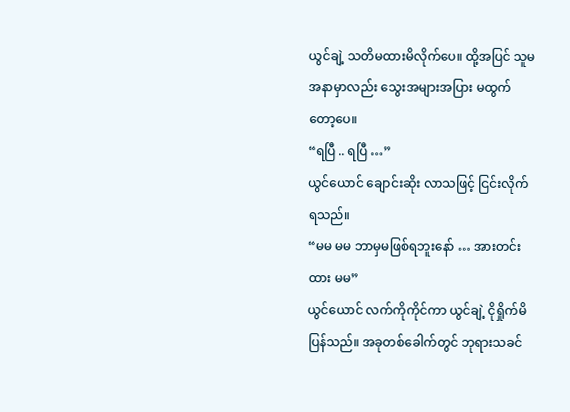ယွင်ချဲ့ သတိမထားမိလိုက်ပေ။ ထို့အပြင် သူမအနာမှာလည်း သွေးအများအပြား မထွက်တော့ပေ။
“ရပြီ .. ရပြီ …”
ယွင်ယောင် ချောင်းဆိုး လာသဖြင့် ငြင်းလိုက်ရသည်။
“မမ မမ ဘာမှမဖြစ်ရဘူးနော် … အားတင်းထား မမ”
ယွင်ယောင် လက်ကိုကိုင်ကာ ယွင်ချဲ့ ငိုရှိုက်မိပြန်သည်။ အခုတစ်ခေါက်တွင် ဘုရားသခင်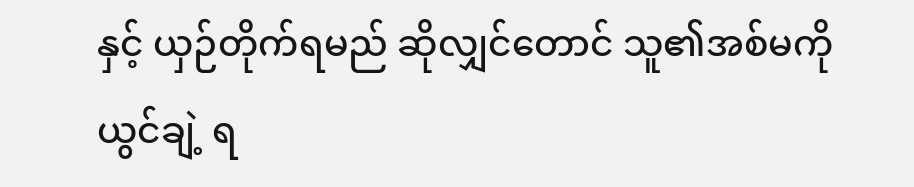နှင့် ယှဉ်တိုက်ရမည် ဆိုလျှင်တောင် သူ၏အစ်မကို ယွင်ချဲ့ ရ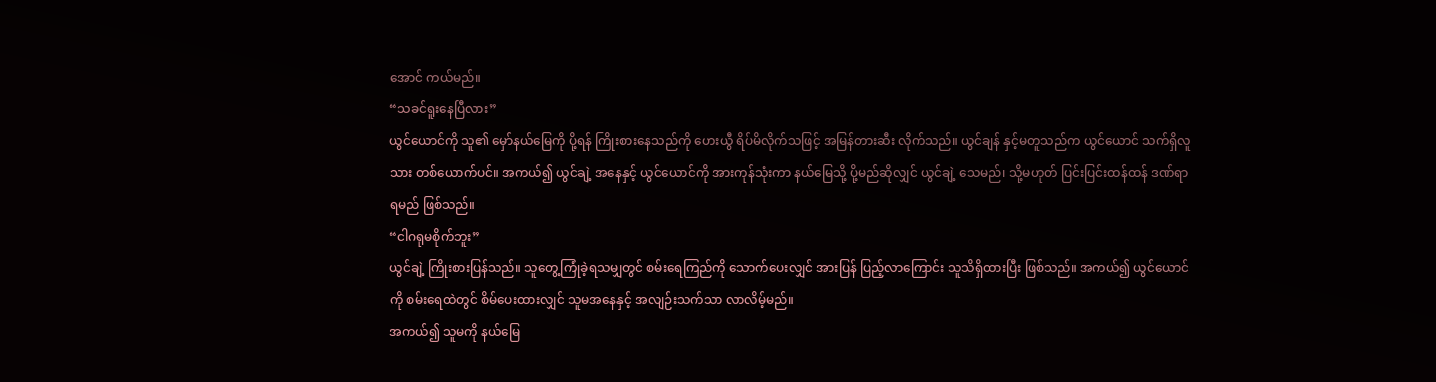အောင် ကယ်မည်။
“သခင်ရူးနေပြီလား”
ယွင်ယောင်ကို သူ၏ မှော်နယ်မြေကို ပို့ရန် ကြိုးစားနေသည်ကို ဟေးယွီ ရိပ်မိလိုက်သဖြင့် အမြန်တားဆီး လိုက်သည်။ ယွင်ချန် နှင့်မတူသည်က ယွင်ယောင် သက်ရှိလူသား တစ်ယောက်ပင်။ အကယ်၍ ယွင်ချဲ့ အနေနှင့် ယွင်ယောင်ကို အားကုန်သုံးကာ နယ်မြေသို့ ပို့မည်ဆိုလျှင် ယွင်ချဲ့ သေမည်၊ သို့မဟုတ် ပြင်းပြင်းထန်ထန် ဒဏ်ရာရမည် ဖြစ်သည်။
“ငါဂရုမစိုက်ဘူး”
ယွင်ချဲ့ ကြိုးစားပြန်သည်။ သူတွေ့ကြုံခဲ့ရသမျှတွင် စမ်းရေကြည်ကို သောက်ပေးလျှင် အားပြန် ပြည့်လာကြောင်း သူသိရှိထားပြီး ဖြစ်သည်။ အကယ်၍ ယွင်ယောင်ကို စမ်းရေထဲတွင် စိမ်ပေးထားလျှင် သူမအနေနှင့် အလျဉ်းသက်သာ လာလိမ့်မည်။
အကယ်၍ သူမကို နယ်မြေ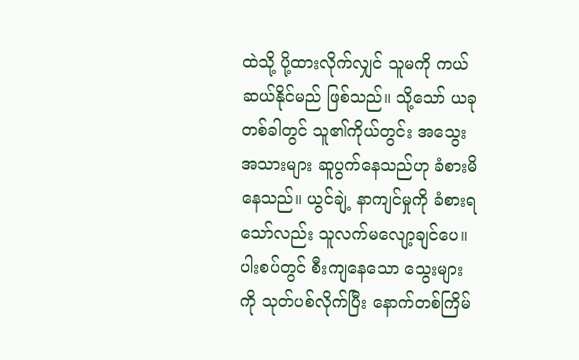ထဲသို့ ပို့ထားလိုက်လျှင် သူမကို ကယ်ဆယ်နိုင်မည် ဖြစ်သည်။ သို့သော် ယခုတစ်ခါတွင် သူ၏ကိုယ်တွင်း အသွေးအသားများ ဆူပွက်နေသည်ဟု ခံစားမိနေသည်။ ယွင်ချဲ့ နာကျင်မှုကို ခံစားရသော်လည်း သူလက်မလျော့ချင်ပေ။ ပါးစပ်တွင် စီးကျနေသော သွေးများကို သုတ်ပစ်လိုက်ပြီး နောက်တစ်ကြိမ်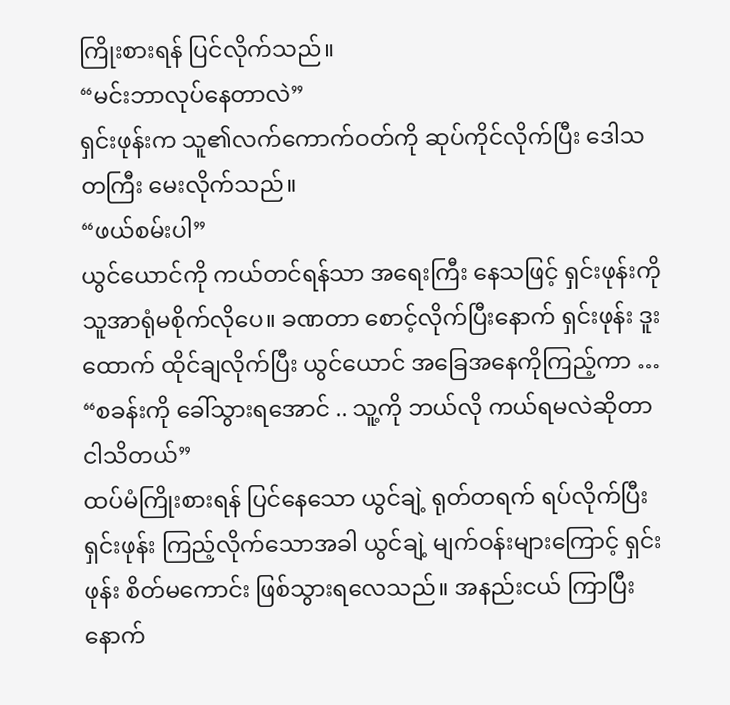ကြိုးစားရန် ပြင်လိုက်သည်။
“မင်းဘာလုပ်နေတာလဲ”
ရှင်းဖုန်းက သူ၏လက်ကောက်ဝတ်ကို ဆုပ်ကိုင်လိုက်ပြီး ဒေါသတကြီး မေးလိုက်သည်။
“ဖယ်စမ်းပါ”
ယွင်ယောင်ကို ကယ်တင်ရန်သာ အရေးကြီး နေသဖြင့် ရှင်းဖုန်းကို သူအာရုံမစိုက်လိုပေ။ ခဏတာ စောင့်လိုက်ပြီးနောက် ရှင်းဖုန်း ဒူးထောက် ထိုင်ချလိုက်ပြီး ယွင်ယောင် အခြေအနေကိုကြည့်ကာ …
“စခန်းကို ခေါ်သွားရအောင် .. သူ့ကို ဘယ်လို ကယ်ရမလဲဆိုတာ ငါသိတယ်”
ထပ်မံကြိုးစားရန် ပြင်နေသော ယွင်ချဲ့ ရုတ်တရက် ရပ်လိုက်ပြီး ရှင်းဖုန်း ကြည့်လိုက်သောအခါ ယွင်ချဲ့ မျက်ဝန်းများကြောင့် ရှင်းဖုန်း စိတ်မကောင်း ဖြစ်သွားရလေသည်။ အနည်းငယ် ကြာပြီးနောက်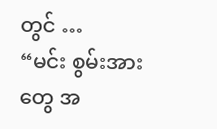တွင် …
“မင်း စွမ်းအားတွေ အ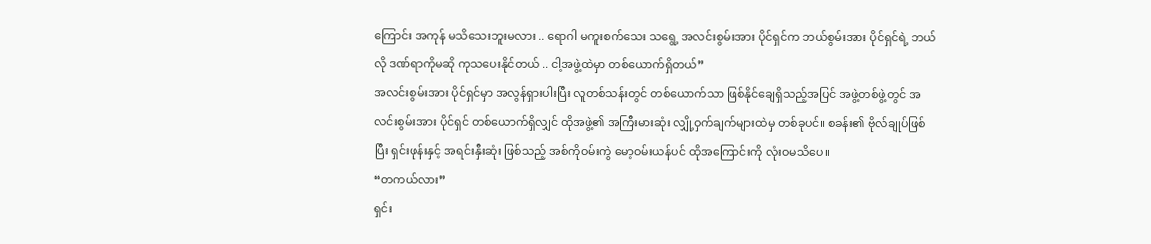ကြောင်း အကုန် မသိသေးဘူးမလား .. ရောဂါ မကူးစက်သေး သရွေ့ အလင်းစွမ်းအား ပိုင်ရှင်က ဘယ်စွမ်းအား ပိုင်ရှင်ရဲ့ ဘယ်လို ဒဏ်ရာကိုမဆို ကုသပေးနိုင်တယ် .. ငါ့အဖွဲ့ထဲမှာ တစ်ယောက်ရှိတယ်”
အလင်းစွမ်းအား ပိုင်ရှင်မှာ အလွန်ရှားပါးပြီး လူတစ်သန်းတွင် တစ်ယောက်သာ ဖြစ်နိုင်ချေရှိသည့်အပြင် အဖွဲ့တစ်ဖွဲ့တွင် အလင်းစွမ်းအား ပိုင်ရှင် တစ်ယောက်ရှိလျှင် ထိုအဖွဲ့၏ အကြီးမားဆုံး လျှို့ဝှက်ချက်များထဲမှ တစ်ခုပင်။ စခန်း၏ ဗိုလ်ချုပ်ဖြစ်ပြီး ရှင်းဖုန်းနှင့် အရင်းနှီးဆုံး ဖြစ်သည့် အစ်ကိုဝမ်းကွဲ မော့ဝမ်းယန်ပင် ထိုအကြောင်းကို လုံးဝမသိပေ။
“တကယ်လား”
ရှင်း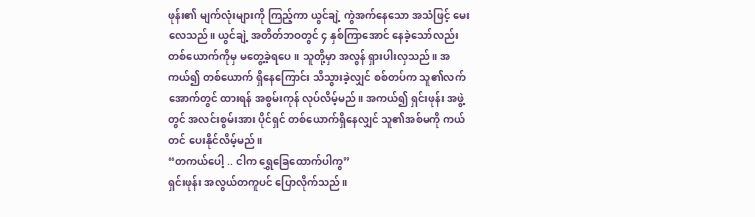ဖုန်း၏ မျက်လုံးများကို ကြည့်ကာ ယွင်ချဲ့ ကွဲအက်နေသော အသံဖြင့် မေးလေသည်။ ယွင်ချဲ့ အတိတ်ဘဝတွင် ၄ နှစ်ကြာအောင် နေခဲ့သော်လည်း တစ်ယောက်ကိုမှ မတွေ့ခဲ့ရပေ။ သူတို့မှာ အလွန် ရှားပါးလှသည်။ အကယ်၍ တစ်ယောက် ရှိနေကြောင်း သိသွားခဲ့လျှင် စစ်တပ်က သူ၏လက်အောက်တွင် ထားရန် အစွမ်းကုန် လုပ်လိမ့်မည်။ အကယ်၍ ရှင်းဖုန်း အဖွဲ့တွင် အလင်းစွမ်းအား ပိုင်ရှင် တစ်ယောက်ရှိနေလျှင် သူ၏အစ်မကို ကယ်တင် ပေးနိုင်လိမ့်မည်။
“တကယ်ပေါ့ .. ငါက ရွှေခြေထောက်ပါကွ”
ရှင်းဖုန်း အလွယ်တကူပင် ပြောလိုက်သည်။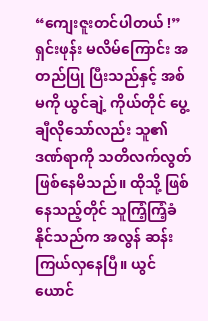“ကျေးဇူးတင်ပါတယ် !”
ရှင်းဖုန်း မလိမ်ကြောင်း အတည်ပြု ပြီးသည်နှင့် အစ်မကို ယွင်ချဲ့ ကိုယ်တိုင် ပွေ့ချီလိုသော်လည်း သူ၏ဒဏ်ရာကို သတိလက်လွတ် ဖြစ်နေမိသည်။ ထိုသို့ ဖြစ်နေသည့်တိုင် သူကြံ့ကြံ့ခံနိုင်သည်က အလွန် ဆန်းကြယ်လှနေပြီ။ ယွင်ယောင်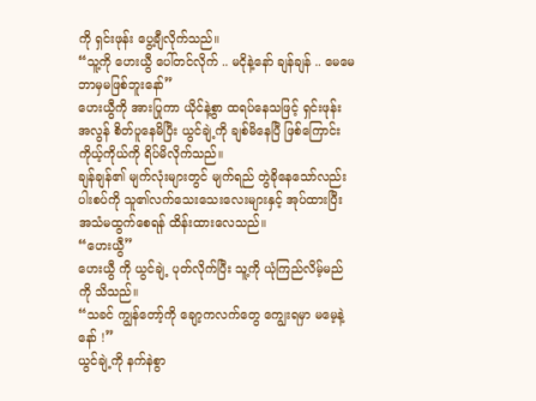ကို ရှင်းဖုန်း ပွေ့ချီလိုက်သည်။
“သူ့ကို ဟေးယွီ ပေါ်တင်လိုက် .. မငိုနဲ့နော် ချန်ချန် .. မေမေ ဘာမှမဖြစ်ဘူးနော်”
ဟေးယွီကို အားပြုကာ ယိုင်နဲ့စွာ ထရပ်နေသဖြင့် ရှင်းဖုန်း အလွန် စိတ်ပူနေမိပြီး ယွင်ချဲ့ကို ချစ်မိနေပြီ ဖြစ်ကြောင်း ကိုယ့်ကိုယ်ကို ရိပ်မိလိုက်သည်။
ချန်ချန်၏ မျက်လုံးများတွင် မျက်ရည် တွဲခိုနေသော်လည်း ပါးစပ်ကို သူ၏လက်သေးသေးလေးများနှင့် အုပ်ထားပြီး အသံမထွက်စေရန် ထိန်းထားလေသည်။
“ဟေးယွီ”
ဟေးယွီ ကို ယွင်ချဲ့ ပုတ်လိုက်ပြီး သူ့ကို ယုံကြည်လိမ့်မည်ကို သိသည်။
“သခင် ကျွန်တော့်ကို ချော့ကလက်တွေ ကျွေးရမှာ မမေ့နဲ့နော် !”
ယွင်ချဲ့ကို နက်နဲစွာ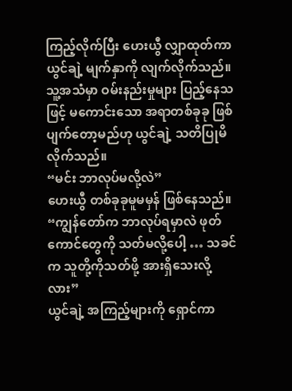ကြည့်လိုက်ပြီး ဟေးယွီ လျှာထုတ်ကာ ယွင်ချဲ့ မျက်နှာကို လျက်လိုက်သည်။ သူ့အသံမှာ ဝမ်းနည်းမှုများ ပြည့်နေသဖြင့် မကောင်းသော အရာတစ်ခုခု ဖြစ်ပျက်တော့မည်ဟု ယွင်ချဲ့ သတိပြုမိလိုက်သည်။
“မင်း ဘာလုပ်မလို့လဲ”
ဟေးယွီ တစ်ခုခုမူမမှန် ဖြစ်နေသည်။
“ကျွန်တော်က ဘာလုပ်ရမှာလဲ ဖုတ်ကောင်တွေကို သတ်မလို့ပေါ့ … သခင်က သူတို့ကိုသတ်ဖို့ အားရှိသေးလို့လား”
ယွင်ချဲ့ အကြည့်များကို ရှောင်ကာ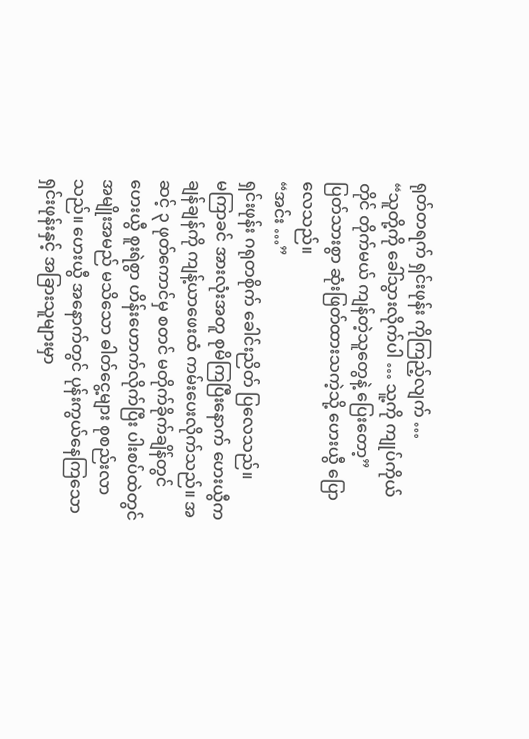ရုတ်တရက် ရှင်းဖုန်း ကိုကြည့်လျက် …
“သူတို့ကို ခေါ်သွားလိုက်ပါ … သူ့ကို ကျုပ်ကိုယ်တိုင် တိုက်မယ် ကျန်တဲ့သူတွေနဲ့ ပြေးတော့”
ပြတ်သားစွာ ဆုံးဖြတ်ထားသကဲ့သို့ ဟေးယွီ ပြောလေသည်။
“အင်း …”
ရှင်းဖုန်း ဂရုတစိုက် ခေါင်းညိတ် ပြလေသည်။
မကြာခင် အားလုံးအတူ စုမိကြပြီးနောက် ဟေးယွီက ချန်ချန်ကို ကျန့်ယာဖေးထံ ကမ်းပေးလိုက်သည်။ အဆင့် ၃ ဖုတ်ကောင်မှ စတင် မတိုက်ခိုက်ချိန်တွင် ဟေးယွီ စူးရဲစွာ ဟိန်းဟောက်လိုက်ပြီး ပါးစပ်ထဲတွင် အမျိုးအမည် မသိသော ဓါတ်ငွေ့များ စုစည်းလာသည်။ ဟေးယွီ အနောက်တွင် ပုန်းကွယ်နေကြသော ရှင်းဖုန်းနှင့် အခြားသူများမှာ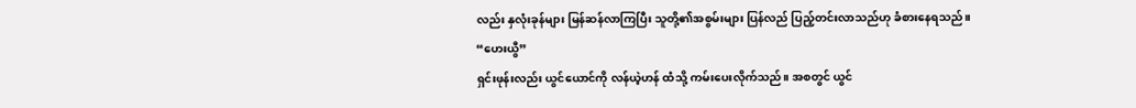လည်း နှလုံးခုန်များ မြန်ဆန်လာကြပြီး သူတို့၏အစွမ်းများ ပြန်လည် ပြည့်တင်းလာသည်ဟု ခံစားနေရသည်။
“ဟေးယွီ”
ရှင်းဖုန်းလည်း ယွင်ယောင်ကို လန်ယဲ့ဟန် ထံသို့ ကမ်းပေးလိုက်သည်။ အစတွင် ယွင်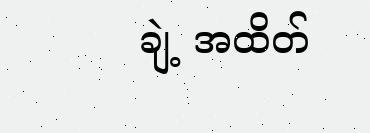ချဲ့ အထိတ်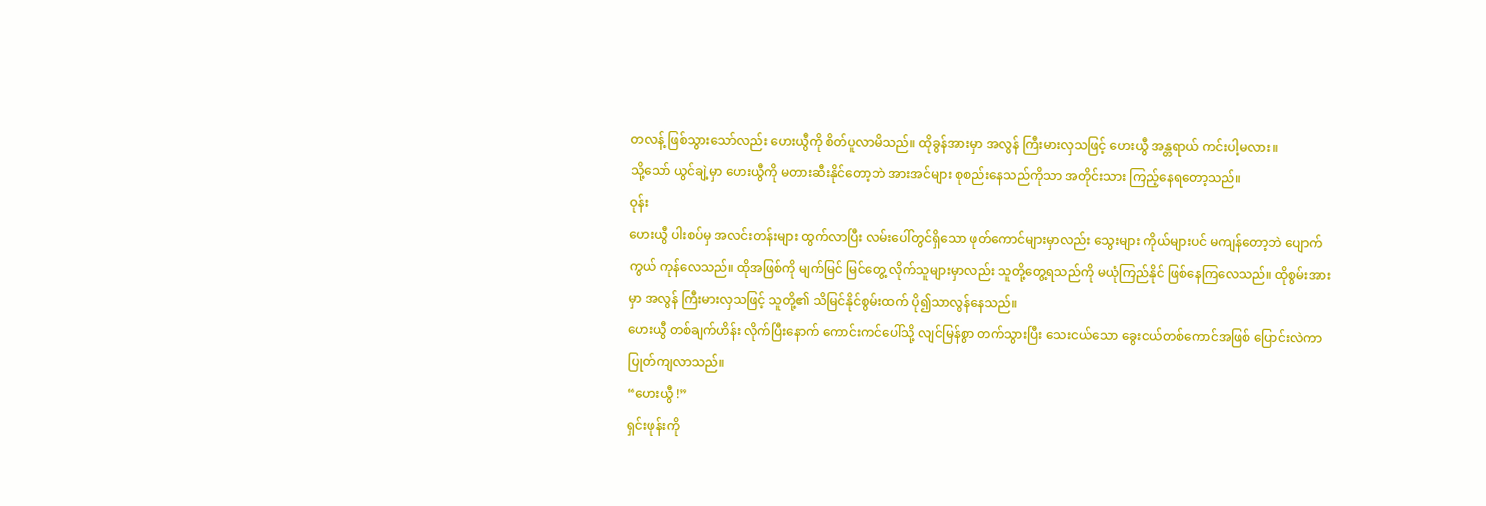တလန့် ဖြစ်သွားသော်လည်း ဟေးယွီကို စိတ်ပူလာမိသည်။ ထိုခွန်အားမှာ အလွန် ကြီးမားလှသဖြင့် ဟေးယွီ အန္တရာယ် ကင်းပါ့မလား။
သို့သော် ယွင်ချဲ့မှာ ဟေးယွီကို မတားဆီးနိုင်တော့ဘဲ အားအင်များ စုစည်းနေသည်ကိုသာ အတိုင်းသား ကြည့်နေရတော့သည်။
ဝုန်း
ဟေးယွီ ပါးစပ်မှ အလင်းတန်းများ ထွက်လာပြီး လမ်းပေါ်တွင်ရှိသော ဖုတ်ကောင်များမှာလည်း သွေးများ ကိုယ်များပင် မကျန်တော့ဘဲ ပျောက်ကွယ် ကုန်လေသည်။ ထိုအဖြစ်ကို မျက်မြင် မြင်တွေ့ လိုက်သူများမှာလည်း သူတို့တွေ့ရသည်ကို မယုံကြည်နိုင် ဖြစ်နေကြလေသည်။ ထိုစွမ်းအားမှာ အလွန် ကြီးမားလှသဖြင့် သူတို့၏ သိမြင်နိုင်စွမ်းထက် ပို၍သာလွန်နေသည်။
ဟေးယွီ တစ်ချက်ဟိန်း လိုက်ပြီးနောက် ကောင်းကင်ပေါ်သို့ လျင်မြန်စွာ တက်သွားပြီး သေးငယ်သော ခွေးငယ်တစ်ကောင်အဖြစ် ပြောင်းလဲကာ ပြုတ်ကျလာသည်။
“ဟေးယွီ !”
ရှင်းဖုန်းကို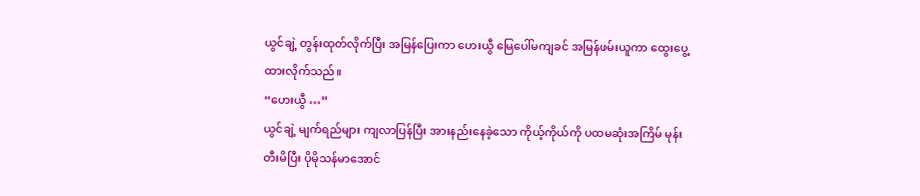ယွင်ချဲ့ တွန်းထုတ်လိုက်ပြီး အမြန်ပြေးကာ ဟေးယွီ မြေပေါ်မကျခင် အမြန်ဖမ်းယူကာ ထွေးပွေ့ထားလိုက်သည်။
“ဟေးယွီ …”
ယွင်ချဲ့ မျက်ရည်များ ကျလာပြန်ပြီး အားနည်းနေခဲ့သော ကိုယ့်ကိုယ်ကို ပထမဆုံးအကြိမ် မုန်းတီးမိပြီး ပိုမိုသန်မာအောင်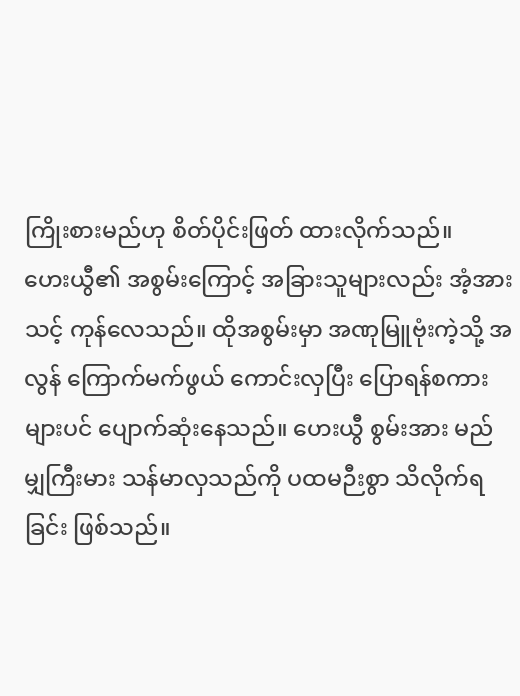ကြိုးစားမည်ဟု စိတ်ပိုင်းဖြတ် ထားလိုက်သည်။
ဟေးယွီ၏ အစွမ်းကြောင့် အခြားသူများလည်း အံ့အားသင့် ကုန်လေသည်။ ထိုအစွမ်းမှာ အဏုမြူဗုံးကဲ့သို့ အလွန် ကြောက်မက်ဖွယ် ကောင်းလှပြီး ပြောရန်စကားများပင် ပျောက်ဆုံးနေသည်။ ဟေးယွီ စွမ်းအား မည်မျှကြီးမား သန်မာလှသည်ကို ပထမဉီးစွာ သိလိုက်ရခြင်း ဖြစ်သည်။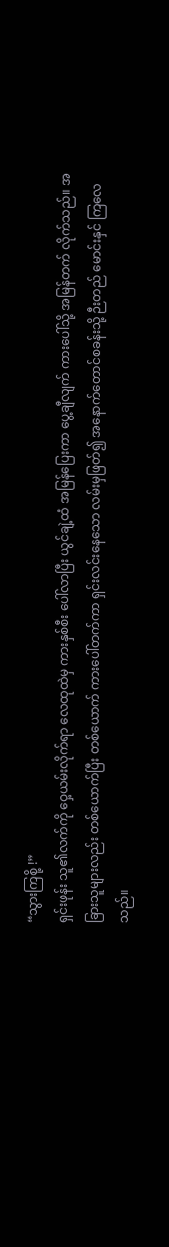“သွားကြစို့ !”
ရှင်းဖုန်း သူ၏လက်ကို ဝှေ့ယမ်းလိုက်ရာ လေထုထဲမှ ကားနှစ်စီး ပေါ်လာပြီး ယွင်ချဲ့ထံ အမြန်ပြေးကာ ပွေ့ချီလျက် ကားပေါ်သို့ အမြန်တက် လိုက်သည်။ အခြားသူများလည်း တစ်ယောက်ပြီး တစ်ယောက် ကားပေါ်တက်ကာ ရှင်းလင်းနေသော လမ်းမှဖြတ်၍ အနောက်တောင်စခန်းသို့ ဉီးတည် မောင်းနှင် ကြလေသည်။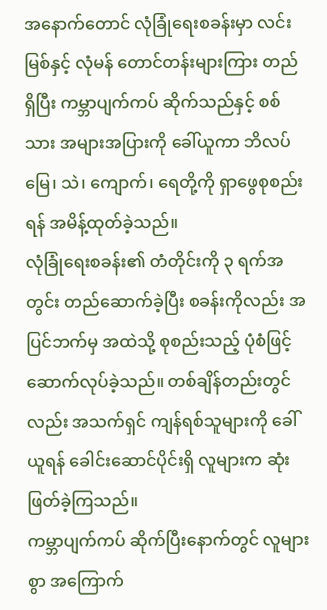အနောက်တောင် လုံခြုံရေးစခန်းမှာ လင်းမြစ်နှင့် လုံမန် တောင်တန်းများကြား တည်ရှိပြီး ကမ္ဘာပျက်ကပ် ဆိုက်သည်နှင့် စစ်သား အများအပြားကို ခေါ်ယူကာ ဘိလပ်မြေ၊ သဲ၊ ကျောက်၊ ရေတို့ကို ရှာဖွေစုစည်းရန် အမိန့်ထုတ်ခဲ့သည်။
လုံခြုံရေးစခန်း၏ တံတိုင်းကို ၃ ရက်အတွင်း တည်ဆောက်ခဲ့ပြီး စခန်းကိုလည်း အပြင်ဘက်မှ အထဲသို့ စုစည်းသည့် ပုံစံဖြင့် ဆောက်လုပ်ခဲ့သည်။ တစ်ချိန်တည်းတွင်လည်း အသက်ရှင် ကျန်ရစ်သူများကို ခေါ်ယူရန် ခေါင်းဆောင်ပိုင်းရှိ လူများက ဆုံးဖြတ်ခဲ့ကြသည်။
ကမ္ဘာပျက်ကပ် ဆိုက်ပြီးနောက်တွင် လူများစွာ အကြောက်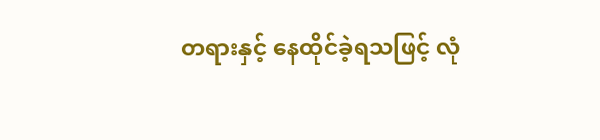တရားနှင့် နေထိုင်ခဲ့ရသဖြင့် လုံ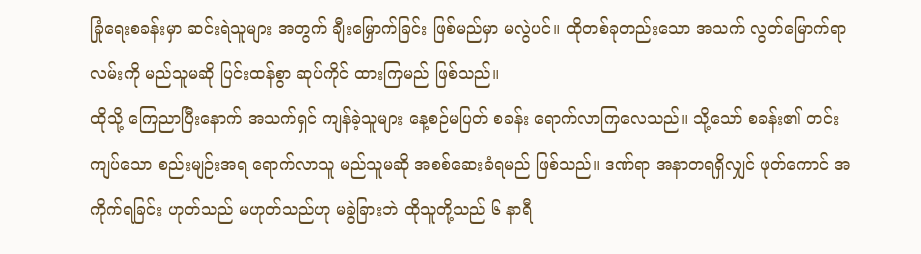ခြုံရေးစခန်းမှာ ဆင်းရဲသူများ အတွက် ချီးမြှောက်ခြင်း ဖြစ်မည်မှာ မလွဲပင်။ ထိုတစ်ခုတည်းသော အသက် လွတ်မြောက်ရာ လမ်းကို မည်သူမဆို ပြင်းထန်စွာ ဆုပ်ကိုင် ထားကြမည် ဖြစ်သည်။
ထိုသို့ ကြေညာပြီးနောက် အသက်ရှင် ကျန်ခဲ့သူများ နေ့စဉ်မပြတ် စခန်း ရောက်လာကြလေသည်။ သို့သော် စခန်း၏ တင်းကျပ်သော စည်းမျဉ်းအရ ရောက်လာသူ မည်သူမဆို အစစ်ဆေးခံရမည် ဖြစ်သည်။ ဒဏ်ရာ အနာတရရှိလျှင် ဖုတ်ကောင် အကိုက်ရခြင်း ဟုတ်သည် မဟုတ်သည်ဟု မခွဲခြားဘဲ ထိုသူတို့သည် ၆ နာရီ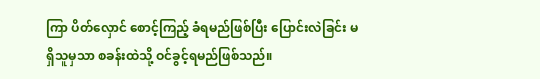ကြာ ပိတ်လှောင် စောင့်ကြည့် ခံရမည်ဖြစ်ပြီး ပြောင်းလဲခြင်း မရှိသူမှသာ စခန်းထဲသို့ ဝင်ခွင့်ရမည်ဖြစ်သည်။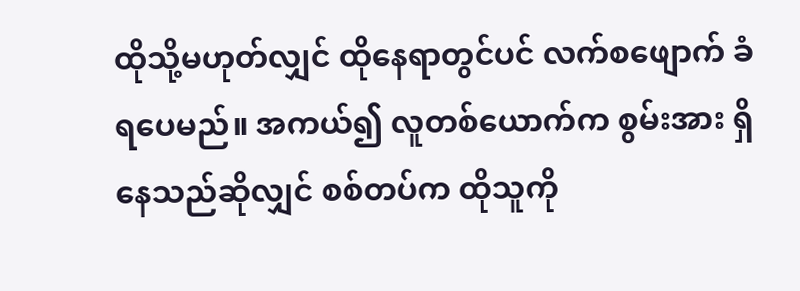ထိုသို့မဟုတ်လျှင် ထိုနေရာတွင်ပင် လက်စဖျောက် ခံရပေမည်။ အကယ်၍ လူတစ်ယောက်က စွမ်းအား ရှိနေသည်ဆိုလျှင် စစ်တပ်က ထိုသူကို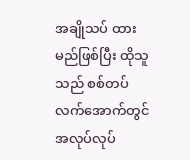အချိုသပ် ထားမည်ဖြစ်ပြီး ထိုသူသည် စစ်တပ် လက်အောက်တွင် အလုပ်လုပ်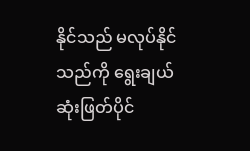နိုင်သည် မလုပ်နိုင်သည်ကို ရွေးချယ် ဆုံးဖြတ်ပိုင်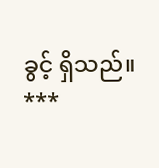ခွင့် ရှိသည်။
***